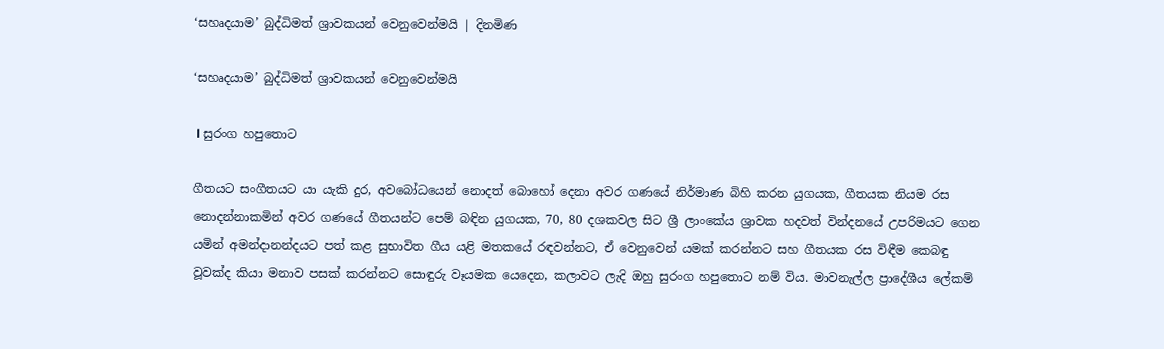‘සහෘදයාම’ බුද්ධිමත් ශ්‍රාවකයන් වෙනුවෙන්මයි | දිනමිණ

‘සහෘදයාම’ බුද්ධිමත් ශ්‍රාවකයන් වෙනුවෙන්මයි

 l සුරංග හපුතොට

ගීතයට සංගීතයට යා යැකි දුර, අවබෝධයෙන් නොදත් බොහෝ දෙනා අවර ගණයේ නිර්මාණ බිහි කරන යුගයක, ගීතයක නියම රස නොදන්නාකමින් අවර ගණයේ ගීතයන්ට පෙම් බඳින යුගයක, 70, 80 දශකවල සිට ශ්‍රී ලාංකේය ශ්‍රාවක හදවත් වින්දනයේ උපරිමයට ගෙන යමින් අමන්දානන්දයට පත් කළ සුභාවිත ගීය යළි මතකයේ රඳවන්නට, ඒ වෙනුවෙන් යමක් කරන්නට සහ ගීතයක රස විඳීම කෙබඳු වූවක්ද කියා මනාව පසක් කරන්නට සොඳුරු වෑයමක යෙදෙන, කලාවට ලැදි ඔහු සුරංග හපුතොට නම් විය. මාවනැල්ල ප්‍රාදේශීය ලේකම්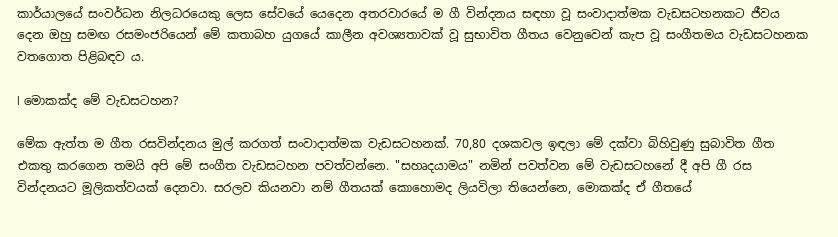කාර්යාලයේ සංවර්ධන නිලධරයෙකු ලෙස සේවයේ යෙදෙන අතරවාරයේ ම ගී වින්දනය සඳහා වූ සංවාදාත්මක වැඩසටහනකට ජීවය දෙන ඔහු සමඟ රසමංජරියෙන් මේ කතාබහ යුගයේ කාලීන අවශ්‍යතාවක් වූ සුභාවිත ගීතය වෙනුවෙන් කැප වූ සංගීතමය වැඩසටහනක වතගොත පිළිබඳව ය.

l මොකක්ද මේ වැඩසටහන?

මේක ඇත්ත ම ගීත රසවින්දනය මුල් කරගත් සංවාදාත්මක වැඩසටහනක්. 70,80 දශකවල ඉඳලා මේ දක්වා බිහිවුණු සුබාවිත ගීත එකතු කරගෙන තමයි අපි මේ සංගීත වැඩසටහන පවත්වන්නෙ. "සහෘදයාමය" නමින් පවත්වන මේ වැඩසටහනේ දී අපි ගී රස වින්දනයට මූලිකත්වයක් දෙනවා. සරලව කියනවා නම් ගීතයක් කොහොමද ලියවිලා තියෙන්නෙ, මොකක්ද ඒ ගීතයේ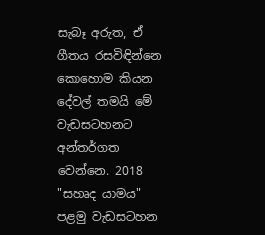සැබෑ අරුත, ඒ ගීතය රසවිඳින්නෙ කොහොම කියන දේවල් තමයි මේ වැඩසටහනට අන්තර්ගත වෙන්නෙ. 2018 "සහෘද යාමය" පළමු වැඩසටහන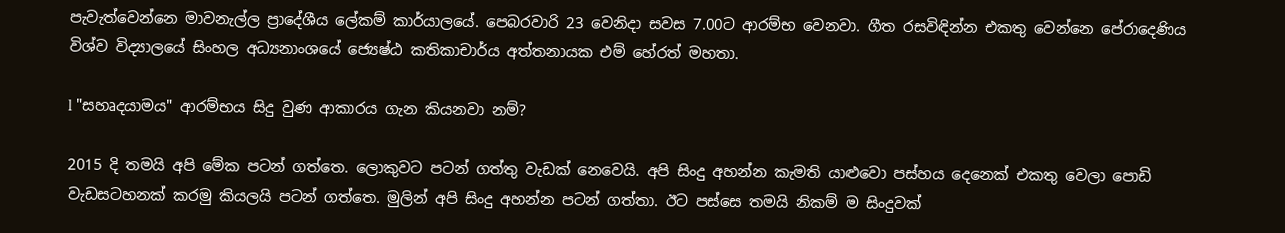පැවැත්වෙන්නෙ මාවනැල්ල ප්‍රාදේශීය ලේකම් කාර්යාලයේ. පෙබරවාරි 23 වෙනිදා සවස 7.00ට ආරම්භ වෙනවා. ගීත රසවිඳින්න එකතු වෙන්නෙ පේරාදෙණිය විශ්ව විද්‍යාලයේ සිංහල අධ්‍යනාංශයේ ජ්‍යෙෂ්ඨ කතිකාචාර්ය අත්තනායක එම් හේරත් මහතා.

l "සහෘදයාමය" ආරම්භය සිදු වුණ ආකාරය ගැන කියනවා නම්?

2015 දි තමයි අපි මේක පටන් ගත්තෙ. ලොකුවට පටන් ගත්තු වැඩක් නෙවෙයි. අපි සිංදු අහන්න කැමති යාළුවො පස්හය දෙනෙක් එකතු වෙලා පොඩි වැඩසටහනක් කරමු කියලයි පටන් ගත්තෙ. මුලින් අපි සිංදු අහන්න පටන් ගත්තා. ඊට පස්සෙ තමයි නිකම් ම සිංදුවක්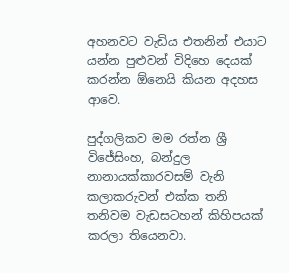අහනවට වැඩිය එතනින් එයාට යන්න පුළුවන් විදිහෙ දෙයක් කරන්න ඕනෙයි කියන අදහස ආවෙ.

පුද්ගලිකව මම රත්න ශ්‍රී විජේසිංහ, බන්දුල නානායක්කාරවසම් වැනි කලාකරුවන් එක්ක තනි තනිවම වැඩසටහන් කිහිපයක් කරලා තියෙනවා.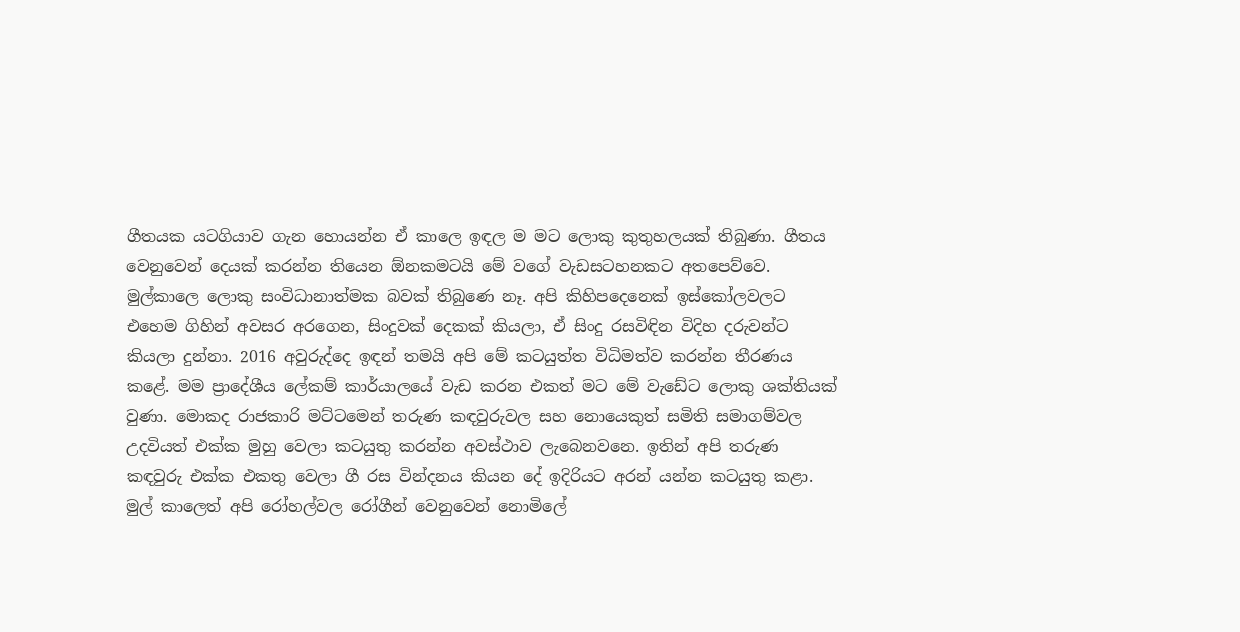ගීතයක යටගියාව ගැන හොයන්න ඒ කාලෙ ඉඳල ම මට ලොකු කුතුහලයක් තිබුණා. ගීතය වෙනුවෙන් දෙයක් කරන්න තියෙන ඕනකමටයි මේ වගේ වැඩසටහනකට අතපෙව්වෙ. මුල්කාලෙ ලොකු සංවිධානාත්මක බවක් තිබුණෙ නෑ. අපි කිහිපදෙනෙක් ඉස්කෝලවලට එහෙම ගිහින් අවසර අරගෙන, සිංදුවක් දෙකක් කියලා, ඒ සිංදු රසවිඳින විදිහ දරුවන්ට කියලා දුන්නා. 2016 අවුරුද්දෙ ඉඳන් තමයි අපි මේ කටයුත්ත විධිමත්ව කරන්න තීරණය කළේ. මම ප්‍රාදේශීය ලේකම් කාර්යාලයේ වැඩ කරන එකත් මට මේ වැඩේට ලොකු ශක්තියක් වුණා. මොකද රාජකාරි මට්ටමෙන් තරුණ කඳවුරුවල සහ නොයෙකුත් සමිති සමාගම්වල උදවියත් එක්ක මුහු වෙලා කටයුතු කරන්න අවස්ථාව ලැබෙනවනෙ. ඉතින් අපි තරුණ කඳවුරු එක්ක එකතු වෙලා ගී රස වින්දනය කියන දේ ඉදිරියට අරන් යන්න කටයුතු කළා. මුල් කාලෙත් අපි රෝහල්වල රෝගීන් වෙනුවෙන් නොමිලේ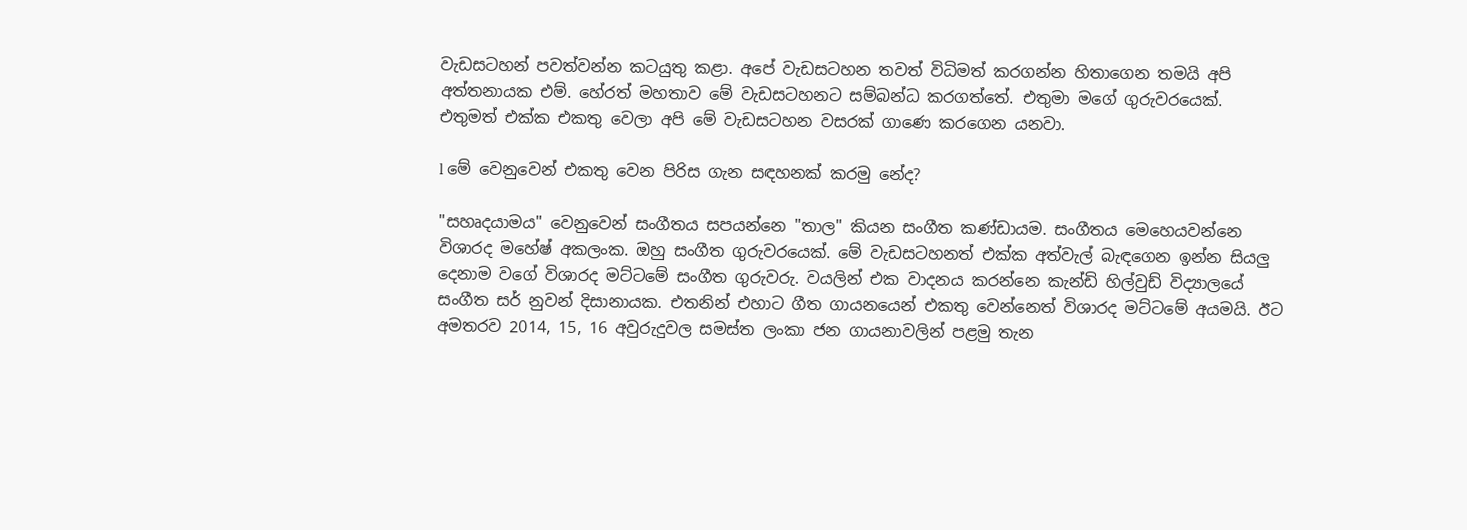වැඩසටහන් පවත්වන්න කටයුතු කළා. අපේ වැඩසටහන තවත් විධිමත් කරගන්න හිතාගෙන තමයි අපි අත්තනායක එම්. හේරත් මහතාව මේ වැඩසටහනට සම්බන්ධ කරගත්තේ. එතුමා මගේ ගුරුවරයෙක්. එතුමත් එක්ක එකතු වෙලා අපි මේ වැඩසටහන වසරක් ගාණෙ කරගෙන යනවා.

l මේ වෙනුවෙන් එකතු වෙන පිරිස ගැන සඳහනක් කරමු නේද?

"සහෘදයාමය" වෙනුවෙන් සංගීතය සපයන්නෙ "තාල" කියන සංගීත කණ්ඩායම. සංගීතය මෙහෙයවන්නෙ විශාරද මහේෂ් අකලංක. ඔහු සංගීත ගුරුවරයෙක්. මේ වැඩසටහනත් එක්ක අත්වැල් බැඳගෙන ඉන්න සියලු දෙනාම වගේ විශාරද මට්ටමේ සංගීත ගුරුවරු. වයලින් එක වාදනය කරන්නෙ කැන්ඩි හිල්වුඩ් විද්‍යාලයේ සංගීත සර් නුවන් දිසානායක. එතනින් එහාට ගීත ගායනයෙන් එකතු වෙන්නෙත් විශාරද මට්ටමේ අයමයි. ඊට අමතරව 2014, 15, 16 අවුරුදුවල සමස්ත ලංකා ජන ගායනාවලින් පළමු තැන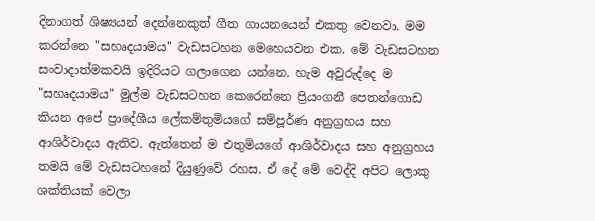දිනාගත් ශිෂ්‍යයන් දෙන්නෙකුත් ගීත ගායනයෙන් එකතු වෙනවා. මම කරන්නෙ "සහෘදයාමය" වැඩසටහන මෙහෙයවන එක. මේ වැඩසටහන සංවාදාත්මකවයි ඉදිරියට ගලාගෙන යන්නෙ. හැම අවුරුද්දෙ ම "සහෘදයාමය" මුල්ම වැඩසටහන කෙරෙන්නෙ ප්‍රියංගනී පෙතන්ගොඩ කියන අපේ ප්‍රාදේශීය ලේකම්තුමියගේ සම්පූර්ණ අනුග්‍රහය සහ ආශිර්වාදය ඇතිව. ඇත්තෙන් ම එතුමියගේ ආශිර්වාදය සහ අනුග්‍රහය තමයි මේ වැඩසටහනේ දියුණුවේ රහස. ඒ දේ මේ වෙද්දි අපිට ලොකු ශක්තියක් වෙලා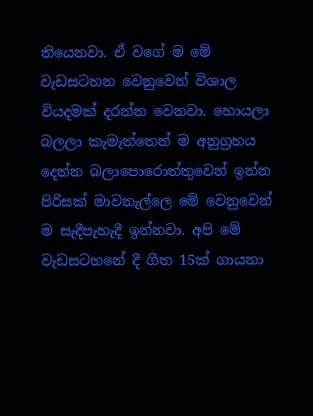තියෙනවා. ඒ වගේ ම මේ වැඩසටහන වෙනුවෙන් විශාල වියදමක් දරන්න වෙනවා. හොයලා බලලා කැමැත්තෙන් ම අනුග්‍රහය දෙන්න බලාපොරොත්තුවෙන් ඉන්න පිරිසක් මාවනැල්ලෙ මේ වෙනුවෙන් ම සැදීපැහැදී ඉන්නවා. අපි මේ වැඩසටහනේ දී ගීත 15ක් ගායනා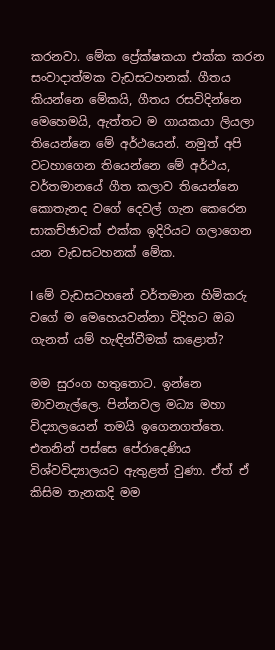කරනවා. මේක ප්‍රේක්ෂකයා එක්ක කරන සංවාදාත්මක වැඩසටහනක්. ගීතය කියන්නෙ මේකයි, ගීතය රසවිදින්නෙ මෙහෙමයි, ඇත්තට ම ගායකයා ලියලා තියෙන්නෙ මේ අර්ථයෙන්. නමුත් අපි වටහාගෙන තියෙන්නෙ මේ අර්ථය, වර්තමානයේ ගීත කලාව තියෙන්නෙ කොතැනද වගේ දෙවල් ගැන කෙරෙන සාකච්ඡාවක් එක්ක ඉදිරියට ගලාගෙන යන වැඩසටහනක් මේක.

l මේ වැඩසටහනේ වර්තමාන හිමිකරු වගේ ම මෙහෙයවන්නා විදිහට ඔබ ගැනත් යම් හැඳින්වීමක් කළොත්?

මම සුරංග හතුතොට. ඉන්නෙ මාවනැල්ලෙ. පින්නවල මධ්‍ය මහා විද්‍යාලයෙන් තමයි ඉගෙනගත්තෙ. එතනින් පස්සෙ පේරාදෙණිය විශ්වවිද්‍යාලයට ඇතුළත් වුණා. ඒත් ඒ කිසිම තැනකදි මම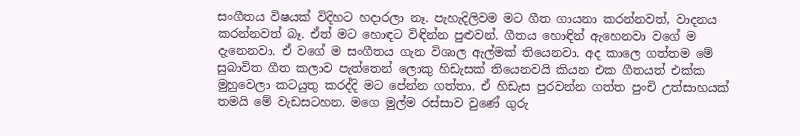සංගීතය විෂයක් විදිහට හදාරලා නෑ. පැහැදිලිවම මට ගීත ගායනා කරන්නවත්, වාදනය කරන්නවත් බෑ. ඒත් මට හොඳට විඳින්න පුළුවන්. ගීතය හොඳින් ඇහෙනවා වගේ ම දැනෙනවා. ඒ වගේ ම සංගීතය ගැන විශාල ඇල්මක් තියෙනවා. අද කාලෙ ගත්තම මේ සුබාවිත ගීත කලාව පැත්තෙන් ලොකු හිඩැසක් තියෙනවයි කියන එක ගීතයත් එක්ක මුහුවෙලා කටයුතු කරද්දි මට පේන්න ගත්තා. ඒ හිඩැස පුරවන්න ගත්ත පුංචි උත්සාහයක් තමයි මේ වැඩසටහන. මගෙ මුල්ම රස්සාව වුණේ ගුරු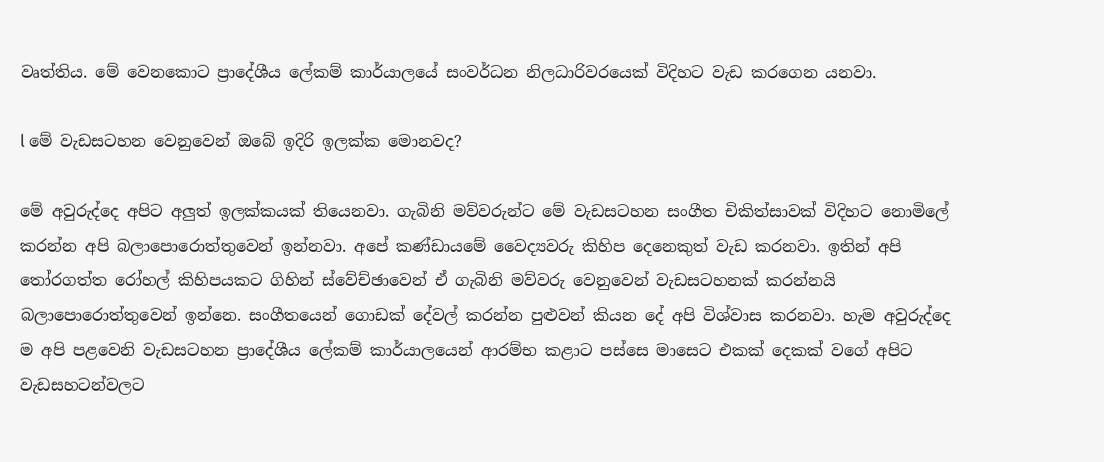වෘත්තිය. මේ වෙනකොට ප්‍රාදේශීය ලේකම් කාර්යාලයේ සංවර්ධන නිලධාරිවරයෙක් විදිහට වැඩ කරගෙන යනවා.

l මේ වැඩසටහන වෙනුවෙන් ඔබේ ඉදිරි ඉලක්ක මොනවද?

මේ අවුරුද්දෙ අපිට අලුත් ඉලක්කයක් තියෙනවා. ගැබිනි මව්වරුන්ට මේ වැඩසටහන සංගීත චිකිත්සාවක් විදිහට නොමිලේ කරන්න අපි බලාපොරොත්තුවෙන් ඉන්නවා. අපේ කණ්ඩායමේ වෛද්‍යවරු කිහිප දෙනෙකුත් වැඩ කරනවා. ඉතින් අපි තෝරගත්ත රෝහල් කිහිපයකට ගිහින් ස්වේච්ඡාවෙන් ඒ ගැබිනි මව්වරු වෙනුවෙන් වැඩසටහනක් කරන්නයි බලාපොරොත්තුවෙන් ඉන්නෙ. සංගීතයෙන් ගොඩක් දේවල් කරන්න පුළුවන් කියන දේ අපි විශ්වාස කරනවා. හැම අවුරුද්දෙ ම අපි පළවෙනි වැඩසටහන ප්‍රාදේශීය ලේකම් කාර්යාලයෙන් ආරම්භ කළාට පස්සෙ මාසෙට එකක් දෙකක් වගේ අපිට වැඩසහටන්වලට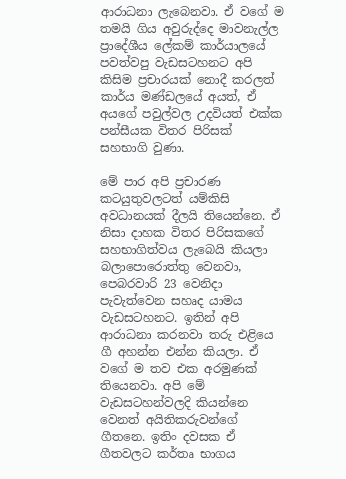ආරාධනා ලැබෙනවා. ඒ වගේ ම තමයි ගිය අවුරුද්දෙ මාවනැල්ල ප්‍රාදේශීය ලේකම් කාර්යාලයේ පවත්වපු වැඩසටහනට අපි කිසිම ප්‍රචාරයක් නොදී කරලත් කාර්ය මණ්ඩලයේ අයත්, ඒ අයගේ පවුල්වල උදවියත් එක්ක පන්සීයක විතර පිරිසක් සහභාගි වුණා.

මේ පාර අපි ප්‍රචාරණ කටයුතුවලටත් යම්කිසි අවධානයක් දීලයි තියෙන්නෙ. ඒ නිසා දාහක විතර පිරිසකගේ සහභාගිත්වය ලැබෙයි කියලා බලාපොරොත්තු වෙනවා, පෙබරවාරි 23 වෙනිදා පැවැත්වෙන සහෘද යාමය වැඩසටහනට. ඉතින් අපි ආරාධනා කරනවා තරු එළියෙ ගී අහන්න එන්න කියලා. ඒ වගේ ම තව එක අරමුණක් තියෙනවා. අපි මේ වැඩසටහන්වලදි කියන්නෙ වෙනත් අයිතිකරුවන්ගේ ගීතනෙ. ඉතිං දවසක ඒ ගීතවලට කර්තෘ භාගය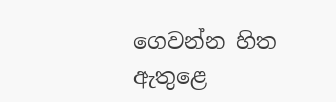ගෙවන්න හිත ඇතුළෙ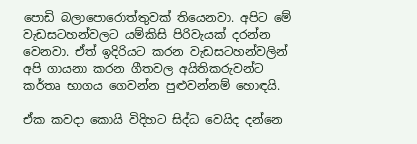පොඩි බලාපොරොත්තුවක් තියෙනවා. අපිට මේ වැඩසටහන්වලට යම්කිසි පිරිවැයක් දරන්න වෙනවා. ඒත් ඉදිරියට කරන වැඩසටහන්වලින් අපි ගායනා කරන ගීතවල අයිතිකරුවන්ට කර්තෘ භාගය ගෙවන්න පුළුවන්නම් හොඳයි.

ඒක කවදා කොයි විදිහට සිද්ධ වෙයිද දන්නෙ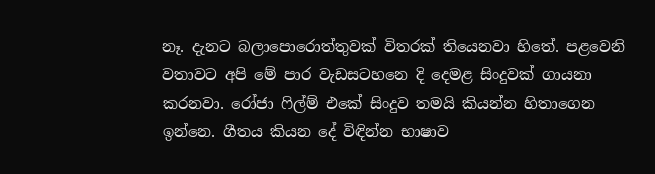නෑ. දැනට බලාපොරොත්තුවක් විතරක් තියෙනවා හිතේ. පළවෙනි වතාවට අපි මේ පාර වැඩසටහනෙ දි දෙමළ සිංදුවක් ගායනා කරනවා. රෝජා ෆිල්ම් එකේ සිංදුව තමයි කියන්න හිතාගෙන ඉන්නෙ. ගීතය කියන දේ විඳින්න භාෂාව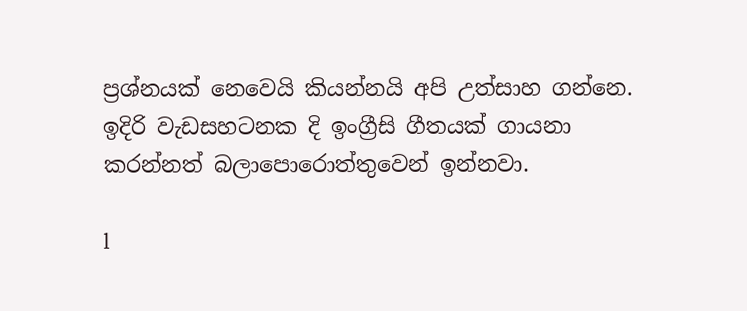ප්‍රශ්නයක් නෙවෙයි කියන්නයි අපි උත්සාහ ගන්නෙ. ඉදිරි වැඩසහටනක දි ඉංග්‍රීසි ගීතයක් ගායනා කරන්නත් බලාපොරොත්තුවෙන් ඉන්නවා.

l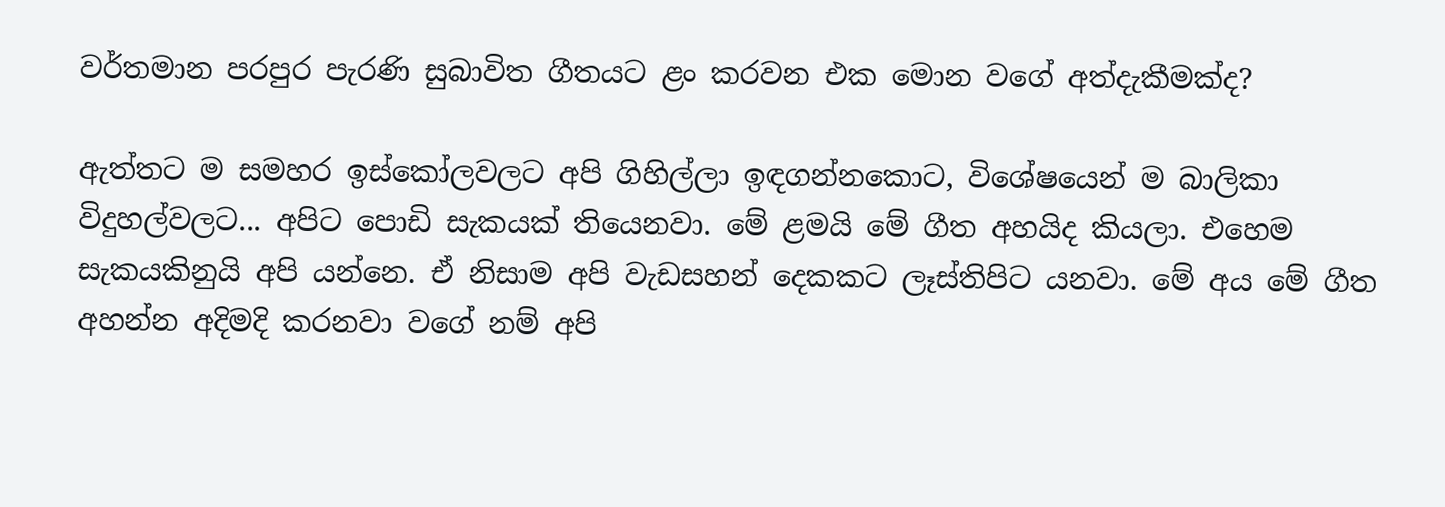වර්තමාන පරපුර පැරණි සුබාවිත ගීතයට ළං කරවන එක මොන වගේ අත්දැකීමක්ද?

ඇත්තට ම සමහර ඉස්කෝලවලට අපි ගිහිල්ලා ඉඳගන්නකොට, විශේෂයෙන් ම බාලිකා විදුහල්වලට... අපිට පොඩි සැකයක් තියෙනවා. මේ ළමයි මේ ගීත අහයිද කියලා. එහෙම සැකයකිනුයි අපි යන්නෙ. ඒ නිසාම අපි වැඩසහන් දෙකකට ලෑස්තිපිට යනවා. මේ අය මේ ගීත අහන්න අදිමදි කරනවා වගේ නම් අපි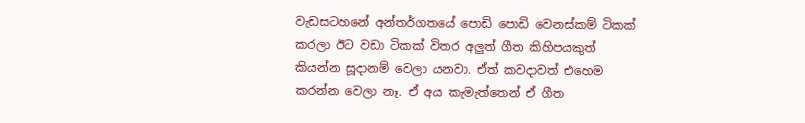වැඩසටහනේ අන්තර්ගතයේ පොඩි පොඩි වෙනස්කම් ටිකක් කරලා ඊට වඩා ටිකක් විතර අලුත් ගීත කිහිපයකුත් කියන්න සූදානම් වෙලා යනවා. ඒත් කවදාවත් එහෙම කරන්න වෙලා නෑ. ඒ අය කැමැත්තෙන් ඒ ගීත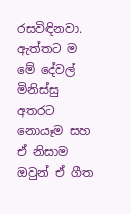රසවිඳිනවා. ඇත්තට ම මේ දේවල් මිනිස්සු අතරට නොයෑම සහ ඒ නිසාම ඔවුන් ඒ ගීත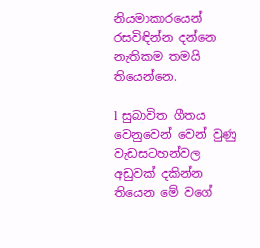නියමාකාරයෙන් රසවිඳින්න දන්නෙ නැතිකම තමයි තියෙන්නෙ.

l සුබාවිත ගීතය වෙනුවෙන් වෙන් වුණු වැඩසටහන්වල අඩුවක් දකින්න තියෙන මේ වගේ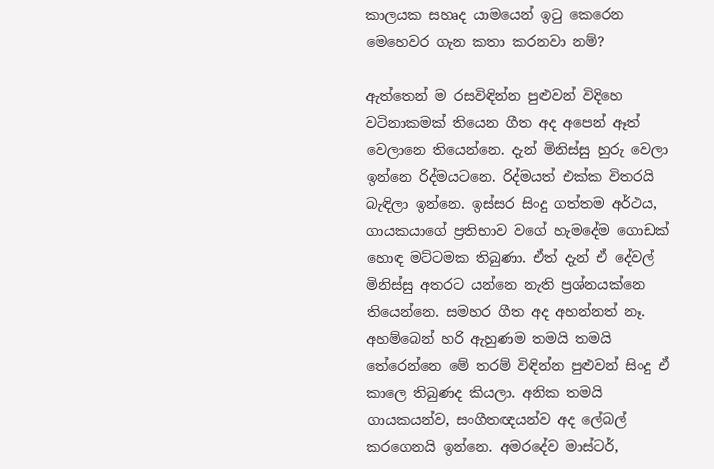කාලයක සහෘද යාමයෙන් ඉටු කෙරෙන මෙහෙවර ගැන කතා කරනවා නම්?

ඇත්තෙන් ම රසවිඳින්න පුළුවන් විදිහෙ වටිනාකමක් තියෙන ගීත අද අපෙන් ඈත් වෙලානෙ තියෙන්නෙ. දැන් මිනිස්සු හුරු වෙලා ඉන්නෙ රිද්මයටනෙ. රිද්මයත් එක්ක විතරයි බැඳිලා ඉන්නෙ. ඉස්සර සිංදු ගත්තම අර්ථය, ගායකයාගේ ප්‍රතිභාව වගේ හැමදේම ගොඩක් හොඳ මට්ටමක තිබුණා. ඒත් දැන් ඒ දේවල් මිනිස්සු අතරට යන්නෙ නැති ප්‍රශ්නයක්නෙ තියෙන්නෙ. සමහර ගීත අද අහන්නත් නෑ. අහම්බෙන් හරි ඇහුණම තමයි තමයි තේරෙන්නෙ මේ තරම් විඳින්න පුළුවන් සිංදු ඒ කාලෙ තිබුණද කියලා. අනික තමයි ගායකයන්ව, සංගීතඥයන්ව අද ලේබල් කරගෙනයි ඉන්නෙ. අමරදේව මාස්ටර්,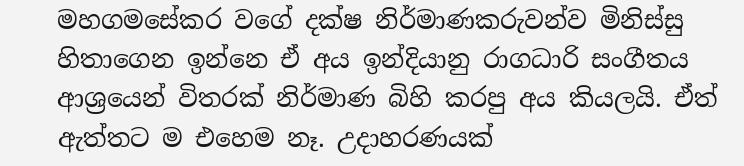මහගමසේකර වගේ දක්ෂ නිර්මාණකරුවන්ව මිනිස්සු හිතාගෙන ඉන්නෙ ඒ අය ඉන්දියානු රාගධාරි සංගීතය ආශ්‍රයෙන් විතරක් නිර්මාණ බිහි කරපු අය කියලයි. ඒත් ඇත්තට ම එහෙම නෑ. උදාහරණයක්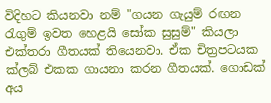විදිහට කියනවා නම් "ගයන ගැයුම් රඟන රැගුම් ඉවත හෙළයි සෝක සුසුම්" කියලා එක්තරා ගීතයක් තියෙනවා. ඒක චිත්‍රපටයක ක්ලබ් එකක ගායනා කරන ගීතයක්. ගොඩක් අය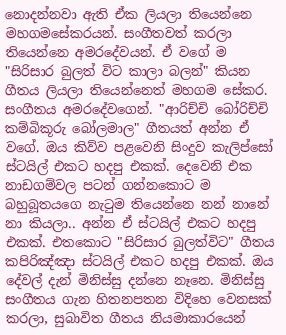නොදන්නවා ඇති ඒක ලියලා තියෙන්නෙ මහගමසේකරයන්. සංගීතවත් කරලා තියෙන්නෙ අමරදේවයන්. ඒ වගේ ම "සිරිසාර බුලත් විට කාලා බලන්" කියන ගීතය ලියලා තියෙන්නෙත් මහගම සේකර. සංගීතය අමරදේවගෙන්. "ආරිච්චි බෝරිච්චි කම්බිකූරු බෝලමාල" ගීතයත් අන්න ඒ වගේ. ඔය කිව්ව පළවෙනි සිංදුව කැලිප්සෝ ස්ටයිල් එකට හදපු එකක්. දෙවෙනි එක නාඩගම්වල පටන් ගන්නකොට ම බහුබූතයගෙ නැටුම තියෙන්නෙ නන් නානේ නා කියලා.. අන්න ඒ ස්ටයිල් එකට හදපු එකක්. එතකොට "සිරිසාර බුලත්විට" ගීතය කපිරිඤ්ඤා ස්ටයිල් එකට හදපු එකක්. ඔය දේවල් දැන් මිනිස්සු දන්නෙ නෑනෙ. මිනිස්සු සංගීතය ගැන හිතනපතන විදිහෙ වෙනසක් කරලා, සුබාවිත ගීතය නියමාකාරයෙන්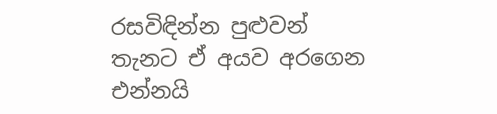රසවිඳින්න පුළුවන් තැනට ඒ අයව අරගෙන එන්නයි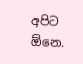අපිට ඕනෙ.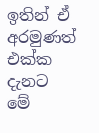ඉතින් ඒ අරමුණත් එක්ක දැනට මේ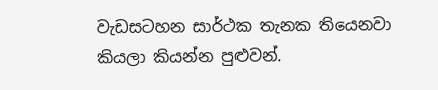වැඩසටහන සාර්ථක තැනක තියෙනවා කියලා කියන්න පුළුවන්.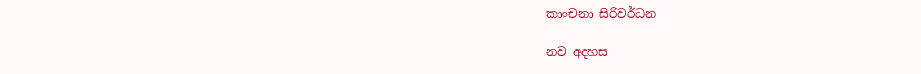කාංචනා සිරිවර්ධන

නව අදහස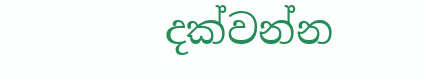දක්වන්න